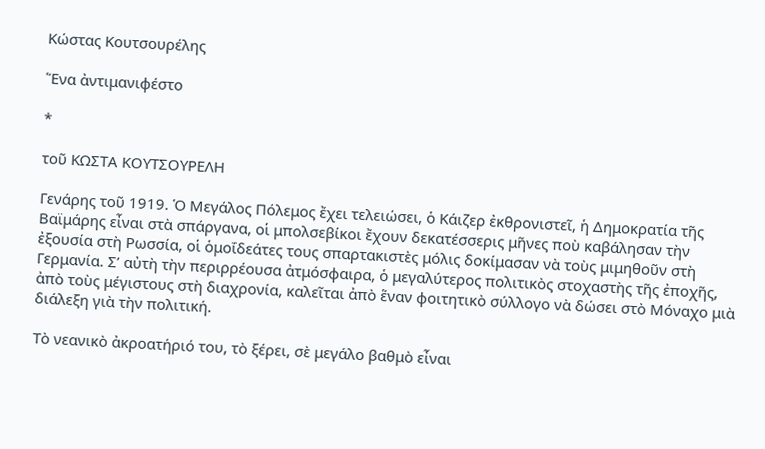Κώστας Κουτσουρέλης

Ἕνα ἀντιμανιφέστο

*

τοῦ ΚΩΣΤΑ ΚΟΥΤΣΟΥΡΕΛΗ

Γενάρης τοῦ 1919. Ὁ Μεγάλος Πόλεμος ἔχει τελειώσει, ὁ Κάιζερ ἐκθρονιστεῖ, ἡ Δημοκρατία τῆς Βαϊμάρης εἶναι στὰ σπάργανα, οἱ μπολσεβίκοι ἔχουν δεκατέσσερις μῆνες ποὺ καβάλησαν τὴν ἐξουσία στὴ Ρωσσία, οἱ ὁμοΐδεάτες τους σπαρτακιστὲς μόλις δοκίμασαν νὰ τοὺς μιμηθοῦν στὴ Γερμανία. Σ’ αὐτὴ τὴν περιρρέουσα ἀτμόσφαιρα, ὁ μεγαλύτερος πολιτικὸς στοχαστὴς τῆς ἐποχῆς, ἀπὸ τοὺς μέγιστους στὴ διαχρονία, καλεῖται ἀπὸ ἕναν φοιτητικὸ σύλλογο νὰ δώσει στὸ Μόναχο μιὰ διάλεξη γιὰ τὴν πολιτική.

Τὸ νεανικὸ ἀκροατήριό του, τὸ ξέρει, σὲ μεγάλο βαθμὸ εἶναι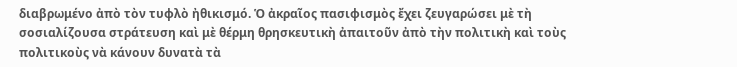διαβρωμένο ἀπὸ τὸν τυφλὸ ἠθικισμό. Ὁ ἀκραῖος πασιφισμὸς ἔχει ζευγαρώσει μὲ τὴ σοσιαλίζουσα στράτευση καὶ μὲ θέρμη θρησκευτικὴ ἀπαιτοῦν ἀπὸ τὴν πολιτικὴ καὶ τοὺς πολιτικοὺς νὰ κάνουν δυνατὰ τὰ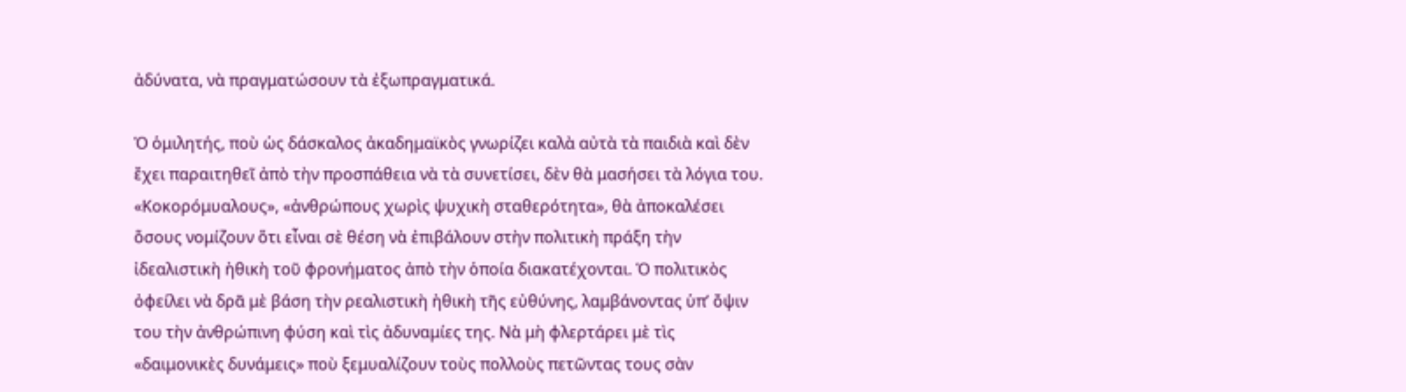ἀδύνατα, νὰ πραγματώσουν τὰ ἐξωπραγματικά.

Ὁ ὁμιλητής, ποὺ ὡς δάσκαλος ἀκαδημαϊκὸς γνωρίζει καλὰ αὐτὰ τὰ παιδιὰ καὶ δὲν ἔχει παραιτηθεῖ ἀπὸ τὴν προσπάθεια νὰ τὰ συνετίσει, δὲν θὰ μασήσει τὰ λόγια του. «Κοκορόμυαλους», «ἀνθρώπους χωρὶς ψυχικὴ σταθερότητα», θὰ ἀποκαλέσει ὅσους νομίζουν ὅτι εἶναι σὲ θέση νὰ ἐπιβάλουν στὴν πολιτικὴ πράξη τὴν ἰδεαλιστικὴ ἠθικὴ τοῦ φρονήματος ἀπὸ τὴν ὁποία διακατέχονται. Ὁ πολιτικὸς ὀφείλει νὰ δρᾶ μὲ βάση τὴν ρεαλιστικὴ ἠθικὴ τῆς εὐθύνης, λαμβάνοντας ὑπ’ ὄψιν του τὴν ἀνθρώπινη φύση καὶ τὶς ἀδυναμίες της. Νὰ μὴ φλερτάρει μὲ τὶς «δαιμονικὲς δυνάμεις» ποὺ ξεμυαλίζουν τοὺς πολλοὺς πετῶντας τους σὰν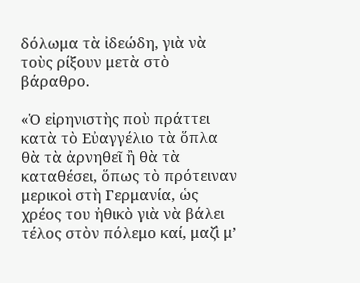δόλωμα τὰ ἰδεώδη, γιὰ νὰ τοὺς ρίξουν μετὰ στὸ βάραθρο.

«Ὁ εἰρηνιστὴς ποὺ πράττει κατὰ τὸ Εὐαγγέλιο τὰ ὅπλα θὰ τὰ ἀρνηθεῖ ἢ θὰ τὰ καταθέσει, ὅπως τὸ πρότειναν μερικοὶ στὴ Γερμανία, ὡς χρέος του ἠθικὸ γιὰ νὰ βάλει τέλος στὸν πόλεμο καί, μαζὶ μ’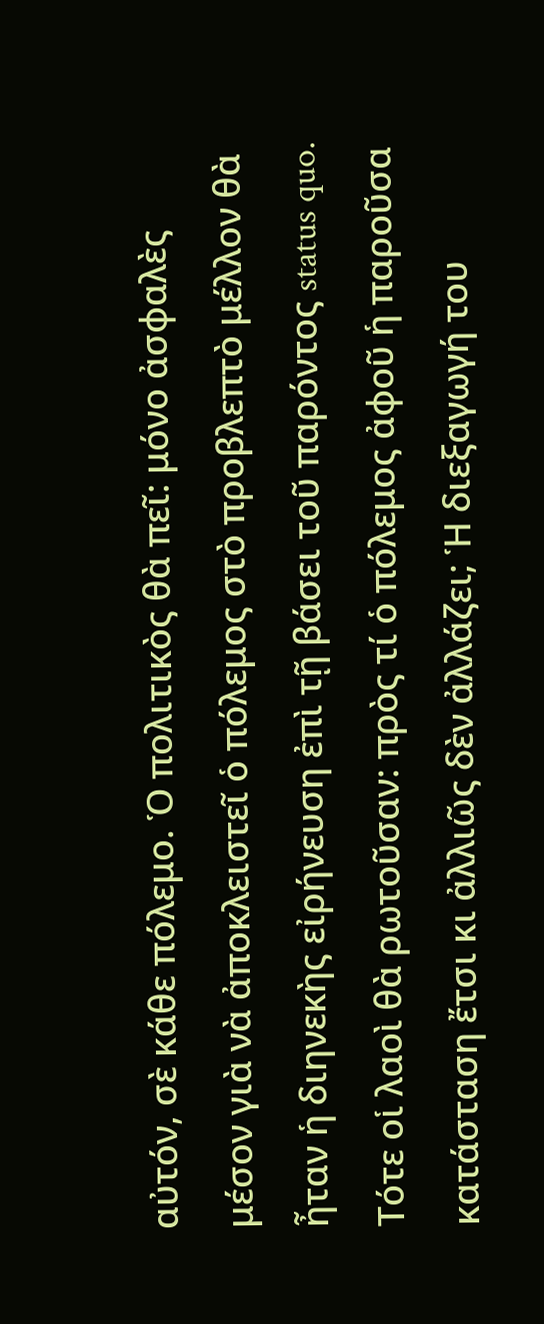αὐτόν, σὲ κάθε πόλεμο. Ὁ πολιτικὸς θὰ πεῖ: μόνο ἀσφαλὲς μέσον γιὰ νὰ ἀποκλειστεῖ ὁ πόλεμος στὸ προβλεπτὸ μέλλον θὰ ἦταν ἡ διηνεκὴς εἰρήνευση ἐπὶ τῇ βάσει τοῦ παρόντος status quo. Τότε οἱ λαοὶ θὰ ρωτοῦσαν: πρὸς τί ὁ πόλεμος ἀφοῦ ἡ παροῦσα κατάσταση ἔτσι κι ἀλλιῶς δὲν ἀλλάζει; Ἡ διεξαγωγή του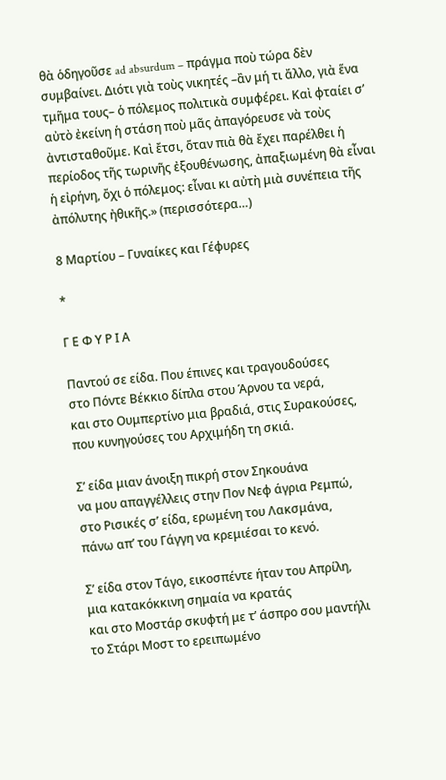θὰ ὁδηγοῦσε ad absurdum – πράγμα ποὺ τώρα δὲν συμβαίνει. Διότι γιὰ τοὺς νικητές –ἂν μή τι ἄλλο, γιὰ ἕνα τμῆμα τους– ὁ πόλεμος πολιτικὰ συμφέρει. Καὶ φταίει σ’ αὐτὸ ἐκείνη ἡ στάση ποὺ μᾶς ἀπαγόρευσε νὰ τοὺς ἀντισταθοῦμε. Καὶ ἔτσι, ὅταν πιὰ θὰ ἔχει παρέλθει ἡ περίοδος τῆς τωρινῆς ἐξουθένωσης, ἀπαξιωμένη θὰ εἶναι ἡ εἰρήνη, ὄχι ὁ πόλεμος: εἶναι κι αὐτὴ μιὰ συνέπεια τῆς ἀπόλυτης ἠθικῆς.» (περισσότερα…)

8 Μαρτίου – Γυναίκες και Γέφυρες

*

Γ Ε Φ Υ Ρ Ι Α

Παντού σε είδα. Που έπινες και τραγουδούσες
στο Πόντε Βέκκιο δίπλα στου Άρνου τα νερά,
και στο Ουμπερτίνο μια βραδιά, στις Συρακούσες,
που κυνηγούσες του Αρχιμήδη τη σκιά.

Σ’ είδα μιαν άνοιξη πικρή στον Σηκουάνα
να μου απαγγέλλεις στην Πον Νεφ άγρια Ρεμπώ,
στο Ρισικές σ’ είδα, ερωμένη του Λακσμάνα,
πάνω απ’ του Γάγγη να κρεμιέσαι το κενό.

Σ’ είδα στον Τάγο, εικοσπέντε ήταν του Απρίλη,
μια κατακόκκινη σημαία να κρατάς
και στο Μοστάρ σκυφτή με τ’ άσπρο σου μαντήλι
το Στάρι Μοστ το ερειπωμένο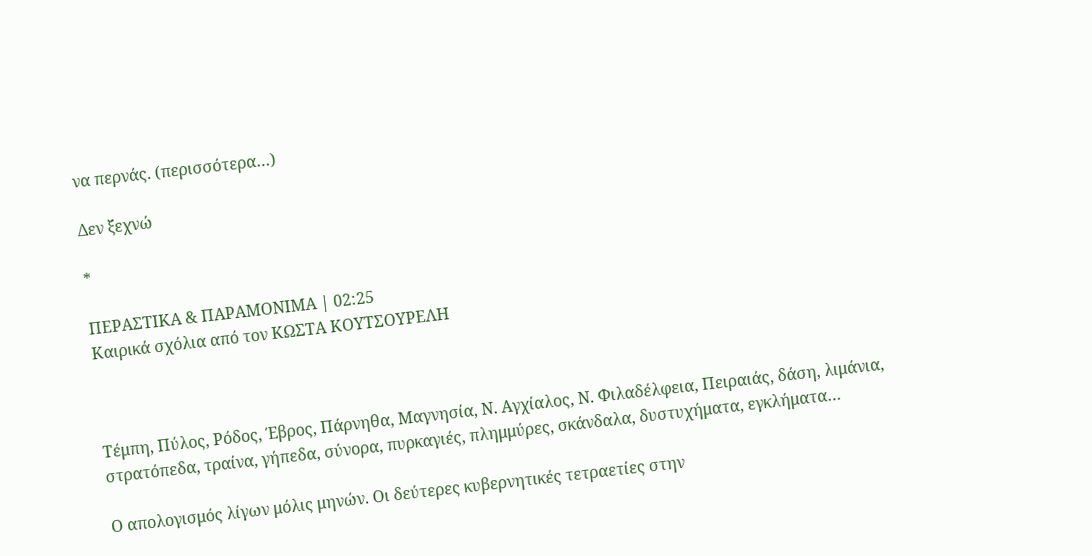να περνάς. (περισσότερα…)

Δεν ξεχνώ

*

ΠΕΡΑΣΤΙΚΑ & ΠΑΡΑΜΟΝΙΜΑ | 02:25
Καιρικά σχόλια από τον ΚΩΣΤΑ ΚΟΥΤΣΟΥΡΕΛΗ



Τέμπη, Πύλος, Ρόδος, Έβρος, Πάρνηθα, Μαγνησία, Ν. Αγχίαλος, Ν. Φιλαδέλφεια, Πειραιάς, δάση, λιμάνια, στρατόπεδα, τραίνα, γήπεδα, σύνορα, πυρκαγιές, πλημμύρες, σκάνδαλα, δυστυχήματα, εγκλήματα…

Ο απολογισμός λίγων μόλις μηνών. Οι δεύτερες κυβερνητικές τετραετίες στην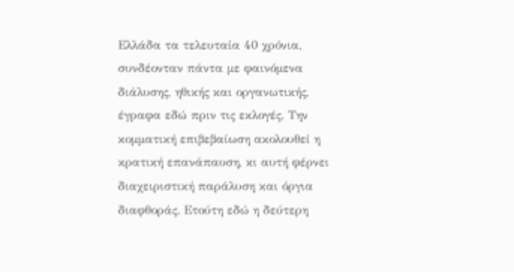Ελλάδα τα τελευταία 40 χρόνια, συνδέονταν πάντα με φαινόμενα διάλυσης, ηθικής και οργανωτικής, έγραφα εδώ πριν τις εκλογές. Την κομματική επιβεβαίωση ακολουθεί η κρατική επανάπαυση, κι αυτή φέρνει διαχειριστική παράλυση και όργια διαφθοράς. Ετούτη εδώ η δεύτερη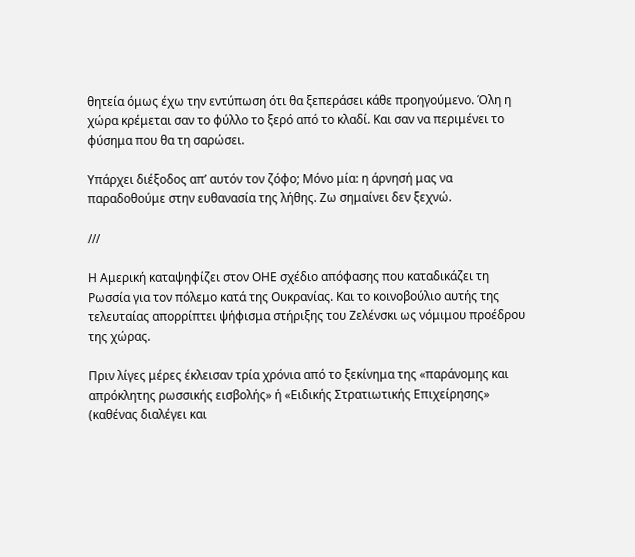θητεία όμως έχω την εντύπωση ότι θα ξεπεράσει κάθε προηγούμενο. Όλη η χώρα κρέμεται σαν το φύλλο το ξερό από το κλαδί. Και σαν να περιμένει το φύσημα που θα τη σαρώσει.

Υπάρχει διέξοδος απ’ αυτόν τον ζόφο; Μόνο μία: η άρνησή μας να παραδοθούμε στην ευθανασία της λήθης. Ζω σημαίνει δεν ξεχνώ.

///

Η Αμερική καταψηφίζει στον ΟΗΕ σχέδιο απόφασης που καταδικάζει τη Ρωσσία για τον πόλεμο κατά της Ουκρανίας. Και το κοινοβούλιο αυτής της τελευταίας απορρίπτει ψήφισμα στήριξης του Ζελένσκι ως νόμιμου προέδρου της χώρας.

Πριν λίγες μέρες έκλεισαν τρία χρόνια από το ξεκίνημα της «παράνομης και απρόκλητης ρωσσικής εισβολής» ή «Ειδικής Στρατιωτικής Επιχείρησης» (καθένας διαλέγει και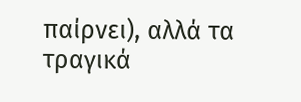παίρνει), αλλά τα τραγικά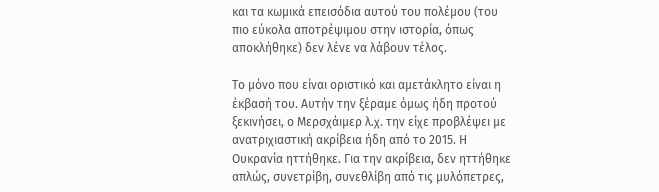και τα κωμικά επεισόδια αυτού του πολέμου (του πιο εύκολα αποτρέψιμου στην ιστορία, όπως αποκλήθηκε) δεν λένε να λάβουν τέλος.

Το μόνο που είναι οριστικό και αμετάκλητο είναι η έκβασή του. Αυτήν την ξέραμε όμως ήδη προτού ξεκινήσει, ο Μερσχάιμερ λ.χ. την είχε προβλέψει με ανατριχιαστική ακρίβεια ήδη από το 2015. Η Ουκρανία ηττήθηκε. Για την ακρίβεια, δεν ηττήθηκε απλώς, συνετρίβη, συνεθλίβη από τις μυλόπετρες,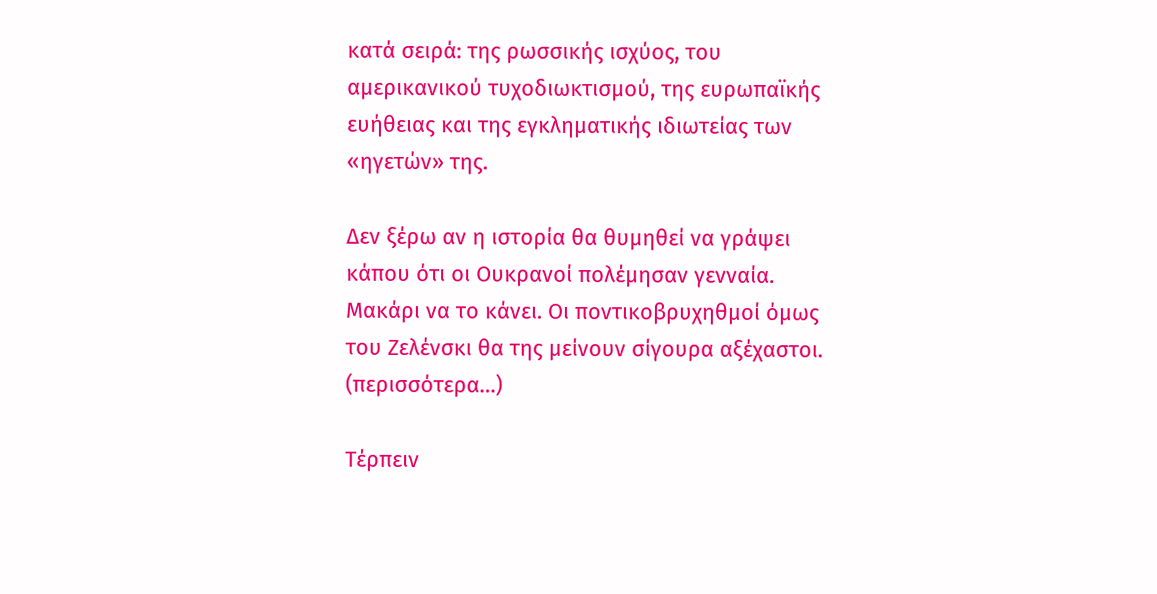κατά σειρά: της ρωσσικής ισχύος, του αμερικανικού τυχοδιωκτισμού, της ευρωπαϊκής ευήθειας και της εγκληματικής ιδιωτείας των «ηγετών» της.

Δεν ξέρω αν η ιστορία θα θυμηθεί να γράψει κάπου ότι οι Ουκρανοί πολέμησαν γενναία. Μακάρι να το κάνει. Οι ποντικοβρυχηθμοί όμως του Ζελένσκι θα της μείνουν σίγουρα αξέχαστοι. (περισσότερα…)

Τέρπειν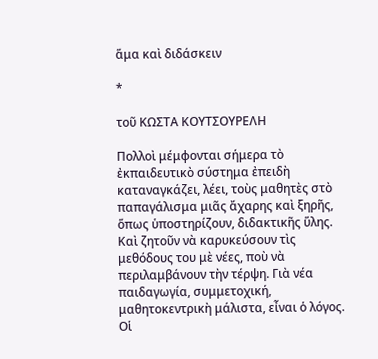ἅμα καὶ διδάσκειν

*

τοῦ ΚΩΣΤΑ ΚΟΥΤΣΟΥΡΕΛΗ

Πολλοὶ μέμφονται σήμερα τὸ ἐκπαιδευτικὸ σύστημα ἐπειδὴ καταναγκάζει, λέει, τοὺς μαθητὲς στὸ παπαγάλισμα μιᾶς ἄχαρης καὶ ξηρῆς, ὅπως ὑποστηρίζουν, διδακτικῆς ὕλης. Καὶ ζητοῦν νὰ καρυκεύσουν τὶς μεθόδους του μὲ νέες, ποὺ νὰ περιλαμβάνουν τὴν τέρψη. Γιὰ νέα παιδαγωγία, συμμετοχική, μαθητοκεντρικὴ μάλιστα, εἶναι ὁ λόγος. Οἱ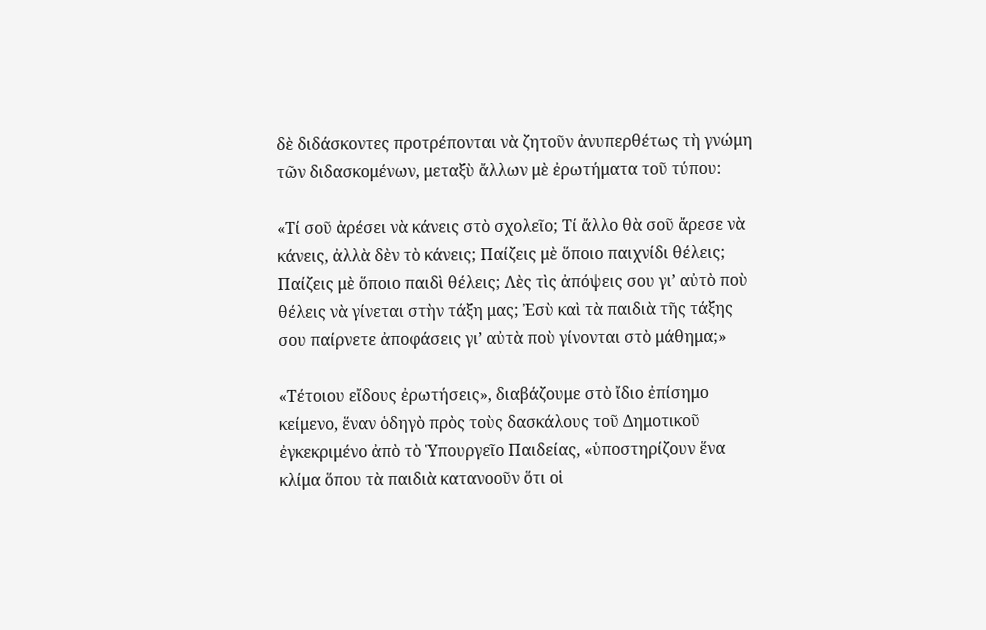δὲ διδάσκοντες προτρέπονται νὰ ζητοῦν ἀνυπερθέτως τὴ γνώμη τῶν διδασκομένων, μεταξὺ ἄλλων μὲ ἐρωτήματα τοῦ τύπου:

«Τί σοῦ ἀρέσει νὰ κάνεις στὸ σχολεῖο; Τί ἄλλο θὰ σοῦ ἄρεσε νὰ κάνεις, ἀλλὰ δὲν τὸ κάνεις; Παίζεις μὲ ὅποιο παιχνίδι θέλεις; Παίζεις μὲ ὅποιο παιδὶ θέλεις; Λὲς τὶς ἀπόψεις σου γι’ αὐτὸ ποὺ θέλεις νὰ γίνεται στὴν τάξη μας; Ἐσὺ καὶ τὰ παιδιὰ τῆς τάξης σου παίρνετε ἀποφάσεις γι’ αὐτὰ ποὺ γίνονται στὸ μάθημα;»

«Τέτοιου εἴδους ἐρωτήσεις», διαβάζουμε στὸ ἴδιο ἐπίσημο κείμενο, ἕναν ὁδηγὸ πρὸς τοὺς δασκάλους τοῦ Δημοτικοῦ ἐγκεκριμένο ἀπὸ τὸ Ὑπουργεῖο Παιδείας, «ὑποστηρίζουν ἕνα κλίμα ὅπου τὰ παιδιὰ κατανοοῦν ὅτι οἱ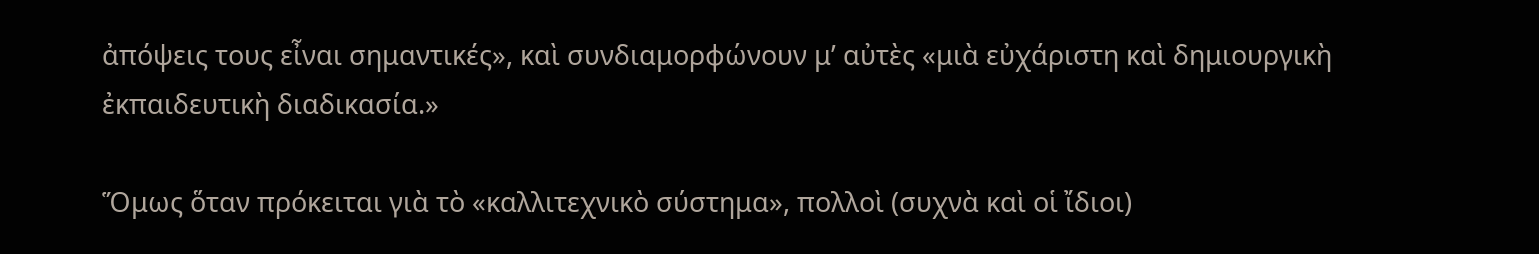ἀπόψεις τους εἶναι σημαντικές», καὶ συνδιαμορφώνουν μ’ αὐτὲς «μιὰ εὐχάριστη καὶ δημιουργικὴ ἐκπαιδευτικὴ διαδικασία.»

Ὅμως ὅταν πρόκειται γιὰ τὸ «καλλιτεχνικὸ σύστημα», πολλοὶ (συχνὰ καὶ οἱ ἴδιοι)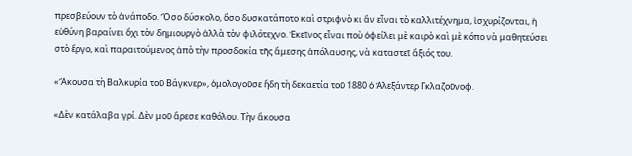πρεσβεύουν τὸ ἀνάποδο. Ὅσο δύσκολο, ὅσο δυσκατάποτο καὶ στριφνὸ κι ἂν εἶναι τὸ καλλιτέχνημα, ἰσχυρίζονται, ἡ εὐθύνη βαραίνει ὄχι τὸν δημιουργὸ ἀλλὰ τὸν φιλότεχνο. Ἐκεῖνος εἶναι ποὺ ὀφείλει μὲ καιρὸ καὶ μὲ κόπο νὰ μαθητεύσει στὸ ἔργο, καὶ παραιτούμενος ἀπὸ τὴν προσδοκία τῆς ἄμεσης ἀπόλαυσης, νὰ καταστεῖ ἄξιός του.

«Ἄκουσα τὴ Βαλκυρία τοῦ Βάγκνερ», ὁμολογοῦσε ἤδη τὴ δεκαετία τοῦ 1880 ὁ Ἀλεξάντερ Γκλαζοῦνοφ.

«Δὲν κατάλαβα γρί. Δὲν μοῦ ἄρεσε καθόλου. Τὴν ἄκουσα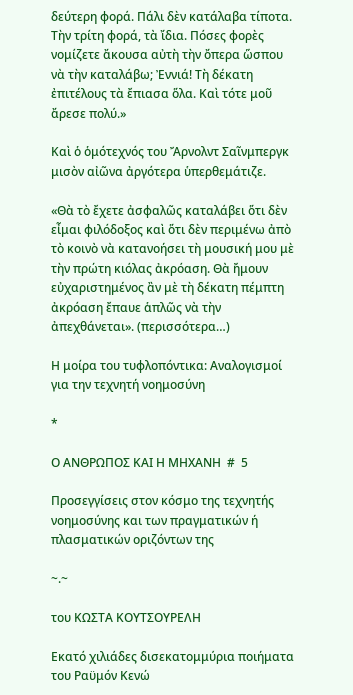δεύτερη φορά. Πάλι δὲν κατάλαβα τίποτα. Τὴν τρίτη φορά, τὰ ἴδια. Πόσες φορὲς νομίζετε ἄκουσα αὐτὴ τὴν ὄπερα ὥσπου νὰ τὴν καταλάβω; Ἐννιά! Τὴ δέκατη ἐπιτέλους τὰ ἔπιασα ὅλα. Καὶ τότε μοῦ ἄρεσε πολύ.»

Καὶ ὁ ὁμότεχνός του Ἄρνολντ Σαῖνμπεργκ μισὸν αἰῶνα ἀργότερα ὑπερθεμάτιζε.

«Θὰ τὸ ἔχετε ἀσφαλῶς καταλάβει ὅτι δὲν εἶμαι φιλόδοξος καὶ ὅτι δὲν περιμένω ἀπὸ τὸ κοινὸ νὰ κατανοήσει τὴ μουσική μου μὲ τὴν πρώτη κιόλας ἀκρόαση. Θὰ ἤμουν εὐχαριστημένος ἂν μὲ τὴ δέκατη πέμπτη ἀκρόαση ἔπαυε ἁπλῶς νὰ τὴν ἀπεχθάνεται». (περισσότερα…)

Η μοίρα του τυφλοπόντικα: Αναλογισμοί για την τεχνητή νοημοσύνη

*

Ο ΑΝΘΡΩΠΟΣ ΚΑΙ Η ΜΗΧΑΝΗ  #  5

Προσεγγίσεις στον κόσμο της τεχνητής νοημοσύνης και των πραγματικών ή πλασματικών οριζόντων της

~.~

του ΚΩΣΤΑ ΚΟΥΤΣΟΥΡΕΛΗ

Εκατό χιλιάδες δισεκατομμύρια ποιήματα του Ραϋμόν Κενώ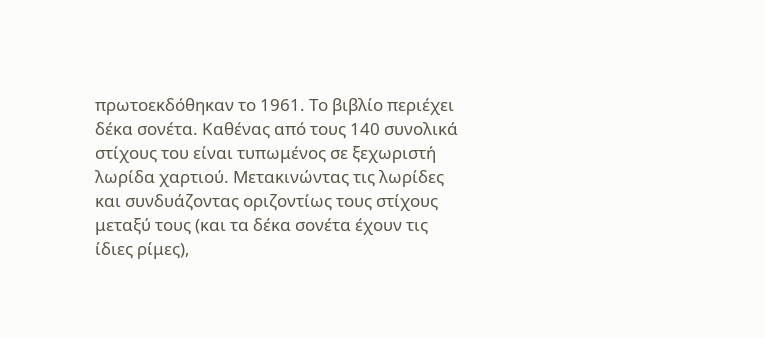πρωτοεκδόθηκαν το 1961. Το βιβλίο περιέχει δέκα σονέτα. Καθένας από τους 140 συνολικά στίχους του είναι τυπωμένος σε ξεχωριστή λωρίδα χαρτιού. Μετακινώντας τις λωρίδες και συνδυάζοντας οριζοντίως τους στίχους μεταξύ τους (και τα δέκα σονέτα έχουν τις ίδιες ρίμες),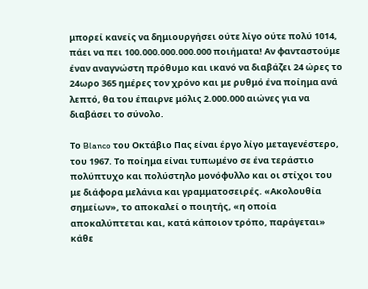μπορεί κανείς να δημιουργήσει ούτε λίγο ούτε πολύ 1014, πάει να πει 100.000.000.000.000 ποιήματα! Αν φανταστούμε έναν αναγνώστη πρόθυμο και ικανό να διαβάζει 24 ώρες το 24ωρο 365 ημέρες τον χρόνο και με ρυθμό ένα ποίημα ανά λεπτό, θα του έπαιρνε μόλις 2.000.000 αιώνες για να διαβάσει το σύνολο.

Το Blanco του Οκτάβιο Πας είναι έργο λίγο μεταγενέστερο, του 1967. Το ποίημα είναι τυπωμένο σε ένα τεράστιο πολύπτυχο και πολύστηλο μονόφυλλο και οι στίχοι του με διάφορα μελάνια και γραμματοσειρές. «Ακολουθία σημείων», το αποκαλεί ο ποιητής, «η οποία αποκαλύπτεται και, κατά κάποιον τρόπο, παράγεται» κάθε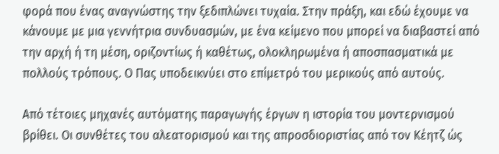φορά που ένας αναγνώστης την ξεδιπλώνει τυχαία. Στην πράξη, και εδώ έχουμε να κάνουμε με μια γεννήτρια συνδυασμών, με ένα κείμενο που μπορεί να διαβαστεί από την αρχή ή τη μέση, οριζοντίως ή καθέτως, ολοκληρωμένα ή αποσπασματικά με πολλούς τρόπους. Ο Πας υποδεικνύει στο επίμετρό του μερικούς από αυτούς.

Από τέτοιες μηχανές αυτόματης παραγωγής έργων η ιστορία του μοντερνισμού βρίθει. Οι συνθέτες του αλεατορισμού και της απροσδιοριστίας από τον Κέητζ ώς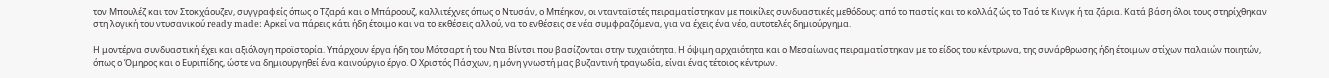τον Μπουλέζ και τον Στοκχάουζεν, συγγραφείς όπως ο Τζαρά και ο Μπάροουζ, καλλιτέχνες όπως ο Ντυσάν, ο Μπέηκον, οι ντανταϊστές πειραματίστηκαν με ποικίλες συνδυαστικές μεθόδους: από το παστίς και το κολλάζ ώς το Ταό τε Κινγκ ή τα ζάρια. Κατά βάση όλοι τους στηρίχθηκαν στη λογική του ντυσανικού ready made: Αρκεί να πάρεις κάτι ήδη έτοιμο και να το εκθέσεις αλλού, να το ενθέσεις σε νέα συμφραζόμενα, για να έχεις ένα νέο, αυτοτελές δημιούργημα.

Η μοντέρνα συνδυαστική έχει και αξιόλογη προϊστορία. Υπάρχουν έργα ήδη του Μότσαρτ ή του Ντα Βίντσι που βασίζονται στην τυχαιότητα. Η όψιμη αρχαιότητα και ο Μεσαίωνας πειραματίστηκαν με το είδος του κέντρωνα, της συνάρθρωσης ήδη έτοιμων στίχων παλαιών ποιητών, όπως ο Όμηρος και ο Ευριπίδης, ώστε να δημιουργηθεί ένα καινούργιο έργο. Ο Χριστός Πάσχων, η μόνη γνωστή μας βυζαντινή τραγωδία, είναι ένας τέτοιος κέντρων.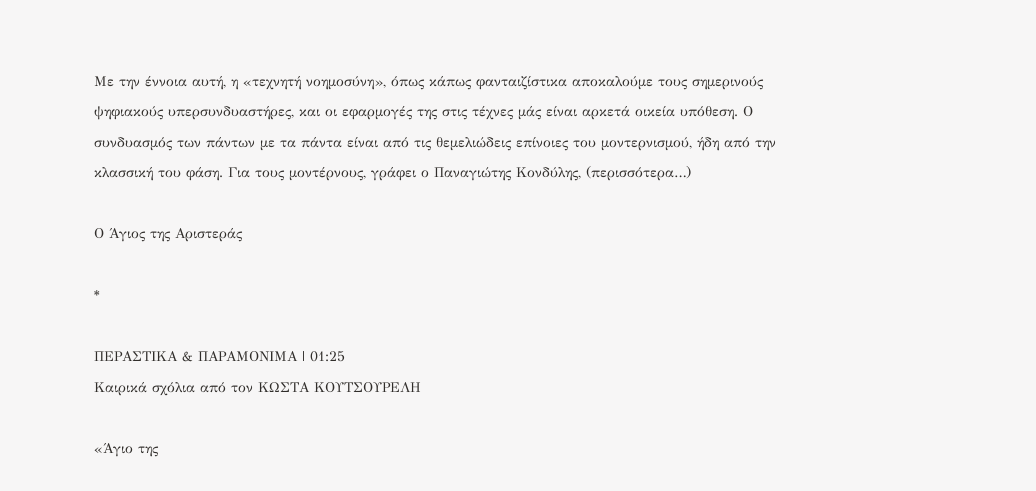Με την έννοια αυτή, η «τεχνητή νοημοσύνη», όπως κάπως φανταιζίστικα αποκαλούμε τους σημερινούς ψηφιακούς υπερσυνδυαστήρες, και οι εφαρμογές της στις τέχνες μάς είναι αρκετά οικεία υπόθεση. Ο συνδυασμός των πάντων με τα πάντα είναι από τις θεμελιώδεις επίνοιες του μοντερνισμού, ήδη από την κλασσική του φάση. Για τους μοντέρνους, γράφει ο Παναγιώτης Κονδύλης, (περισσότερα…)

Ο Άγιος της Αριστεράς

*

ΠΕΡΑΣΤΙΚΑ & ΠΑΡΑΜΟΝΙΜΑ | 01:25
Καιρικά σχόλια από τον ΚΩΣΤΑ ΚΟΥΤΣΟΥΡΕΛΗ

«Άγιο της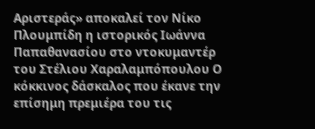Αριστεράς» αποκαλεί τον Νίκο Πλουμπίδη η ιστορικός Ιωάννα Παπαθανασίου στο ντοκυμαντέρ του Στέλιου Χαραλαμπόπουλου Ο κόκκινος δάσκαλος που έκανε την επίσημη πρεμιέρα του τις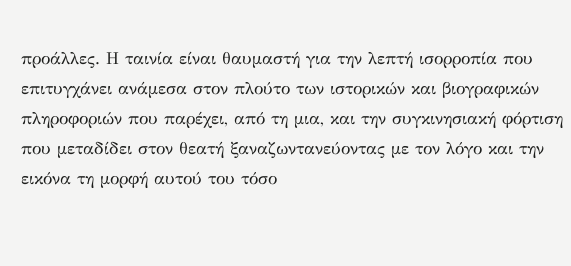προάλλες. Η ταινία είναι θαυμαστή για την λεπτή ισορροπία που επιτυγχάνει ανάμεσα στον πλούτο των ιστορικών και βιογραφικών πληροφοριών που παρέχει, από τη μια, και την συγκινησιακή φόρτιση που μεταδίδει στον θεατή ξαναζωντανεύοντας με τον λόγο και την εικόνα τη μορφή αυτού του τόσο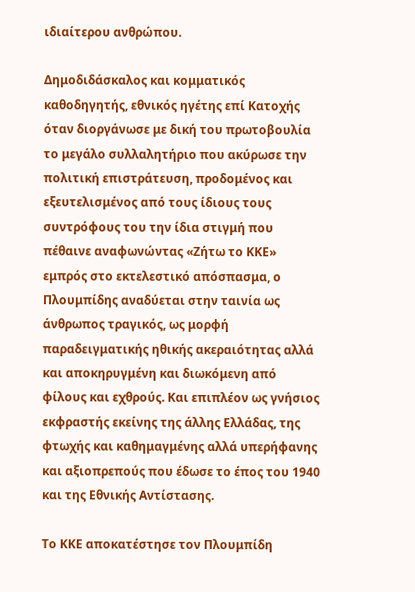ιδιαίτερου ανθρώπου.

Δημοδιδάσκαλος και κομματικός καθοδηγητής, εθνικός ηγέτης επί Κατοχής όταν διοργάνωσε με δική του πρωτοβουλία το μεγάλο συλλαλητήριο που ακύρωσε την πολιτική επιστράτευση, προδομένος και εξευτελισμένος από τους ίδιους τους συντρόφους του την ίδια στιγμή που πέθαινε αναφωνώντας «Ζήτω το ΚΚΕ» εμπρός στο εκτελεστικό απόσπασμα, ο Πλουμπίδης αναδύεται στην ταινία ως άνθρωπος τραγικός, ως μορφή παραδειγματικής ηθικής ακεραιότητας αλλά και αποκηρυγμένη και διωκόμενη από φίλους και εχθρούς. Και επιπλέον ως γνήσιος εκφραστής εκείνης της άλλης Ελλάδας, της φτωχής και καθημαγμένης αλλά υπερήφανης και αξιοπρεπούς που έδωσε το έπος του 1940 και της Εθνικής Αντίστασης.

Το ΚΚΕ αποκατέστησε τον Πλουμπίδη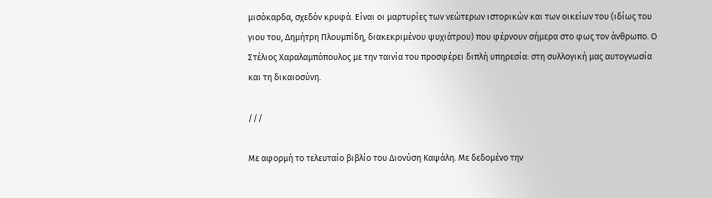μισόκαρδα, σχεδόν κρυφά. Είναι οι μαρτυρίες των νεώτερων ιστορικών και των οικείων του (ιδίως του γιου του, Δημήτρη Πλουμπίδη, διακεκριμένου ψυχιάτρου) που φέρνουν σήμερα στο φως τον άνθρωπο. Ο Στέλιος Χαραλαμπόπουλος με την ταινία του προσφέρει διπλή υπηρεσία: στη συλλογική μας αυτογνωσία και τη δικαιοσύνη.

///

Με αφορμή το τελευταίο βιβλίο του Διονύση Καψάλη. Με δεδομένο την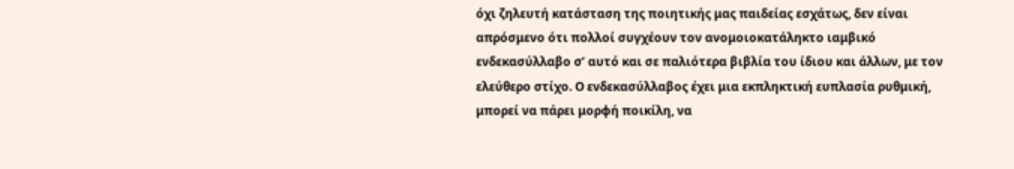όχι ζηλευτή κατάσταση της ποιητικής μας παιδείας εσχάτως, δεν είναι απρόσμενο ότι πολλοί συγχέουν τον ανομοιοκατάληκτο ιαμβικό ενδεκασύλλαβο σ’ αυτό και σε παλιότερα βιβλία του ίδιου και άλλων, με τον ελεύθερο στίχο. Ο ενδεκασύλλαβος έχει μια εκπληκτική ευπλασία ρυθμική, μπορεί να πάρει μορφή ποικίλη, να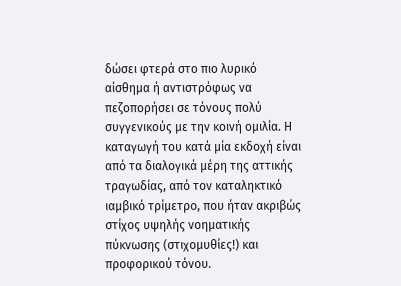δώσει φτερά στο πιο λυρικό αίσθημα ή αντιστρόφως να πεζοπορήσει σε τόνους πολύ συγγενικούς με την κοινή ομιλία. Η καταγωγή του κατά μία εκδοχή είναι από τα διαλογικά μέρη της αττικής τραγωδίας, από τον καταληκτικό ιαμβικό τρίμετρο, που ήταν ακριβώς στίχος υψηλής νοηματικής πύκνωσης (στιχομυθίες!) και προφορικού τόνου.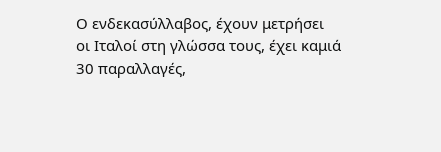Ο ενδεκασύλλαβος, έχουν μετρήσει οι Ιταλοί στη γλώσσα τους, έχει καμιά 30 παραλλαγές,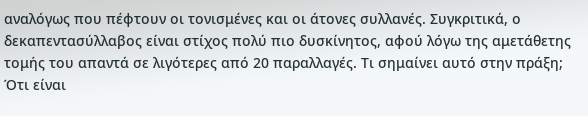αναλόγως που πέφτουν οι τονισμένες και οι άτονες συλλανές. Συγκριτικά, ο δεκαπεντασύλλαβος είναι στίχος πολύ πιο δυσκίνητος, αφού λόγω της αμετάθετης τομής του απαντά σε λιγότερες από 20 παραλλαγές. Τι σημαίνει αυτό στην πράξη; Ότι είναι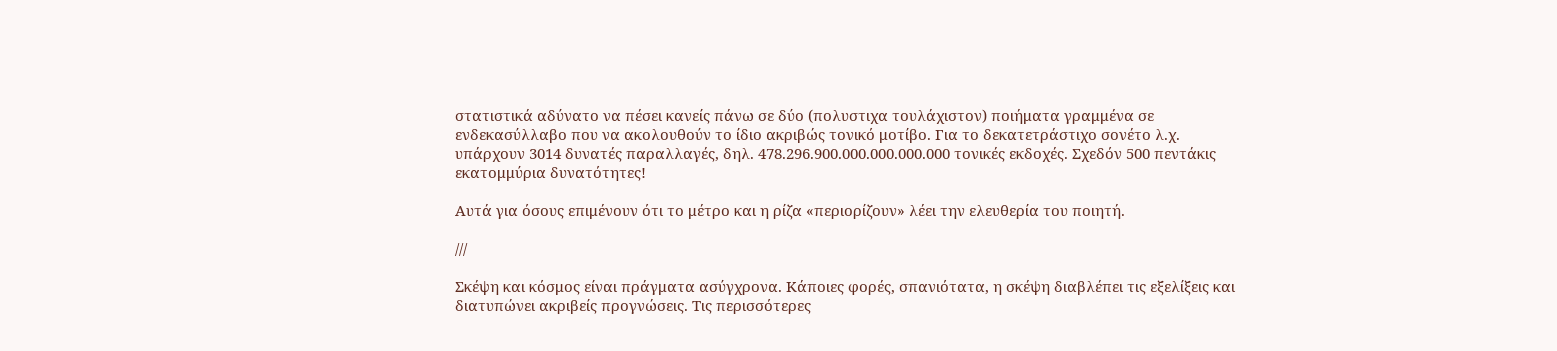στατιστικά αδύνατο να πέσει κανείς πάνω σε δύο (πολυστιχα τουλάχιστον) ποιήματα γραμμένα σε ενδεκασύλλαβο που να ακολουθούν το ίδιο ακριβώς τονικό μοτίβο. Για το δεκατετράστιχο σονέτο λ.χ. υπάρχουν 3014 δυνατές παραλλαγές, δηλ. 478.296.900.000.000.000.000 τονικές εκδοχές. Σχεδόν 500 πεντάκις εκατομμύρια δυνατότητες!

Αυτά για όσους επιμένουν ότι το μέτρο και η ρίζα «περιορίζουν» λέει την ελευθερία του ποιητή.

///

Σκέψη και κόσμος είναι πράγματα ασύγχρονα. Κάποιες φορές, σπανιότατα, η σκέψη διαβλέπει τις εξελίξεις και διατυπώνει ακριβείς προγνώσεις. Τις περισσότερες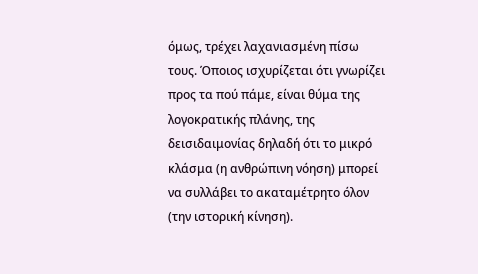όμως, τρέχει λαχανιασμένη πίσω τους. Όποιος ισχυρίζεται ότι γνωρίζει προς τα πού πάμε, είναι θύμα της λογοκρατικής πλάνης, της δεισιδαιμονίας δηλαδή ότι το μικρό κλάσμα (η ανθρώπινη νόηση) μπορεί να συλλάβει το ακαταμέτρητο όλον (την ιστορική κίνηση).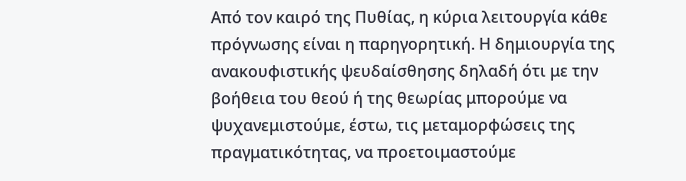Από τον καιρό της Πυθίας, η κύρια λειτουργία κάθε πρόγνωσης είναι η παρηγορητική. Η δημιουργία της ανακουφιστικής ψευδαίσθησης δηλαδή ότι με την βοήθεια του θεού ή της θεωρίας μπορούμε να ψυχανεμιστούμε, έστω, τις μεταμορφώσεις της πραγματικότητας, να προετοιμαστούμε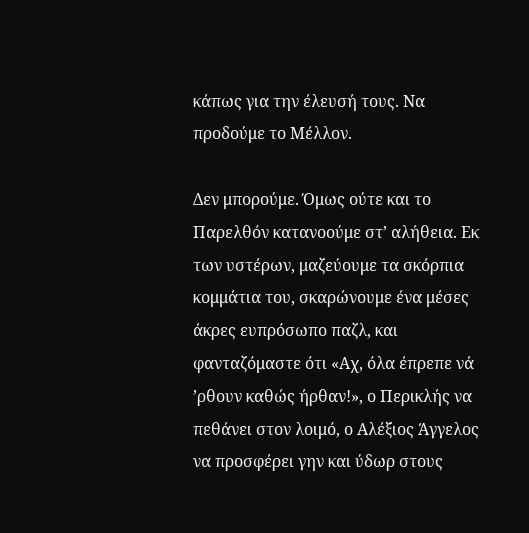κάπως για την έλευσή τους. Να προδούμε το Μέλλον.

Δεν μπορούμε. Όμως ούτε και το Παρελθόν κατανοούμε στ’ αλήθεια. Εκ των υστέρων, μαζεύουμε τα σκόρπια κομμάτια του, σκαρώνουμε ένα μέσες άκρες ευπρόσωπο παζλ, και φανταζόμαστε ότι «Αχ, όλα έπρεπε νά ’ρθουν καθώς ήρθαν!», ο Περικλής να πεθάνει στον λοιμό, ο Αλέξιος Άγγελος να προσφέρει γην και ύδωρ στους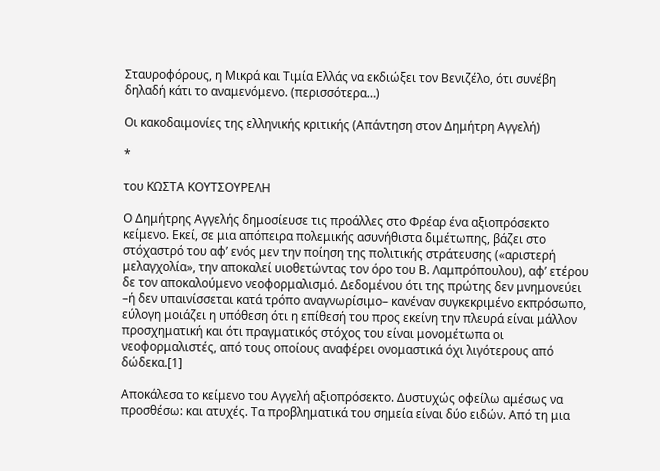Σταυροφόρους, η Μικρά και Τιμία Ελλάς να εκδιώξει τον Βενιζέλο, ότι συνέβη δηλαδή κάτι το αναμενόμενο. (περισσότερα…)

Οι κακοδαιμονίες της ελληνικής κριτικής (Απάντηση στον Δημήτρη Αγγελή)

*

του ΚΩΣΤΑ ΚΟΥΤΣΟΥΡΕΛΗ

Ο Δημήτρης Αγγελής δημοσίευσε τις προάλλες στο Φρέαρ ένα αξιοπρόσεκτο κείμενο. Εκεί, σε μια απόπειρα πολεμικής ασυνήθιστα διμέτωπης, βάζει στο στόχαστρό του αφ’ ενός μεν την ποίηση της πολιτικής στράτευσης («αριστερή μελαγχολία», την αποκαλεί υιοθετώντας τον όρο του Β. Λαμπρόπουλου), αφ’ ετέρου δε τον αποκαλούμενο νεοφορμαλισμό. Δεδομένου ότι της πρώτης δεν μνημονεύει –ή δεν υπαινίσσεται κατά τρόπο αναγνωρίσιμο– κανέναν συγκεκριμένο εκπρόσωπο, εύλογη μοιάζει η υπόθεση ότι η επίθεσή του προς εκείνη την πλευρά είναι μάλλον προσχηματική και ότι πραγματικός στόχος του είναι μονομέτωπα οι νεοφορμαλιστές, από τους οποίους αναφέρει ονομαστικά όχι λιγότερους από δώδεκα.[1]

Αποκάλεσα το κείμενο του Αγγελή αξιοπρόσεκτο. Δυστυχώς οφείλω αμέσως να προσθέσω: και ατυχές. Τα προβληματικά του σημεία είναι δύο ειδών. Από τη μια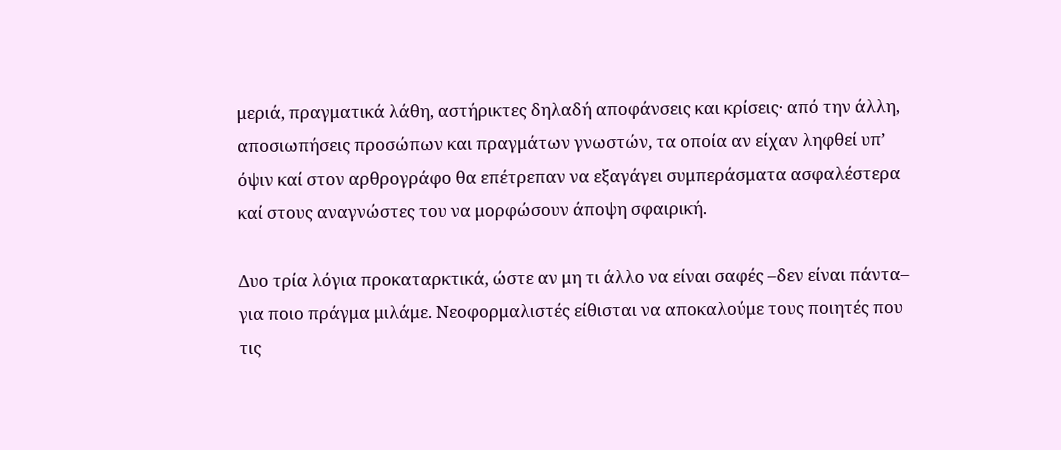μεριά, πραγματικά λάθη, αστήρικτες δηλαδή αποφάνσεις και κρίσεις· από την άλλη, αποσιωπήσεις προσώπων και πραγμάτων γνωστών, τα οποία αν είχαν ληφθεί υπ’ όψιν καί στον αρθρογράφο θα επέτρεπαν να εξαγάγει συμπεράσματα ασφαλέστερα καί στους αναγνώστες του να μορφώσουν άποψη σφαιρική.

Δυο τρία λόγια προκαταρκτικά, ώστε αν μη τι άλλο να είναι σαφές –δεν είναι πάντα– για ποιο πράγμα μιλάμε. Νεοφορμαλιστές είθισται να αποκαλούμε τους ποιητές που τις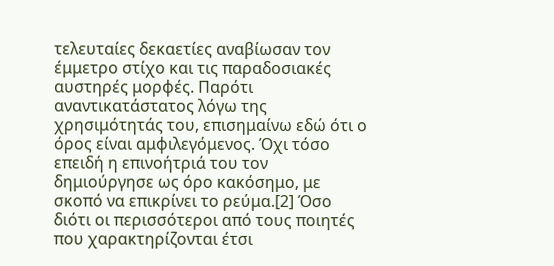τελευταίες δεκαετίες αναβίωσαν τον έμμετρο στίχο και τις παραδοσιακές αυστηρές μορφές. Παρότι αναντικατάστατος λόγω της χρησιμότητάς του, επισημαίνω εδώ ότι ο όρος είναι αμφιλεγόμενος. Όχι τόσο επειδή η επινοήτριά του τον δημιούργησε ως όρο κακόσημο, με σκοπό να επικρίνει το ρεύμα.[2] Όσο διότι οι περισσότεροι από τους ποιητές που χαρακτηρίζονται έτσι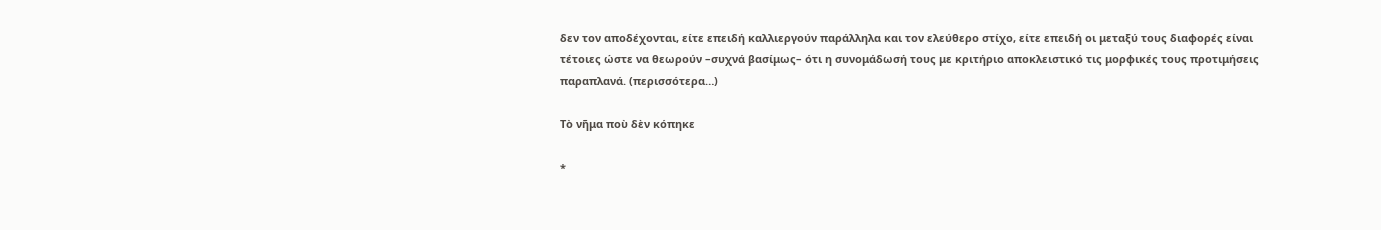δεν τον αποδέχονται, είτε επειδή καλλιεργούν παράλληλα και τον ελεύθερο στίχο, είτε επειδή οι μεταξύ τους διαφορές είναι τέτοιες ώστε να θεωρούν –συχνά βασίμως– ότι η συνομάδωσή τους με κριτήριο αποκλειστικό τις μορφικές τους προτιμήσεις παραπλανά. (περισσότερα…)

Τὸ νῆμα ποὺ δὲν κόπηκε

*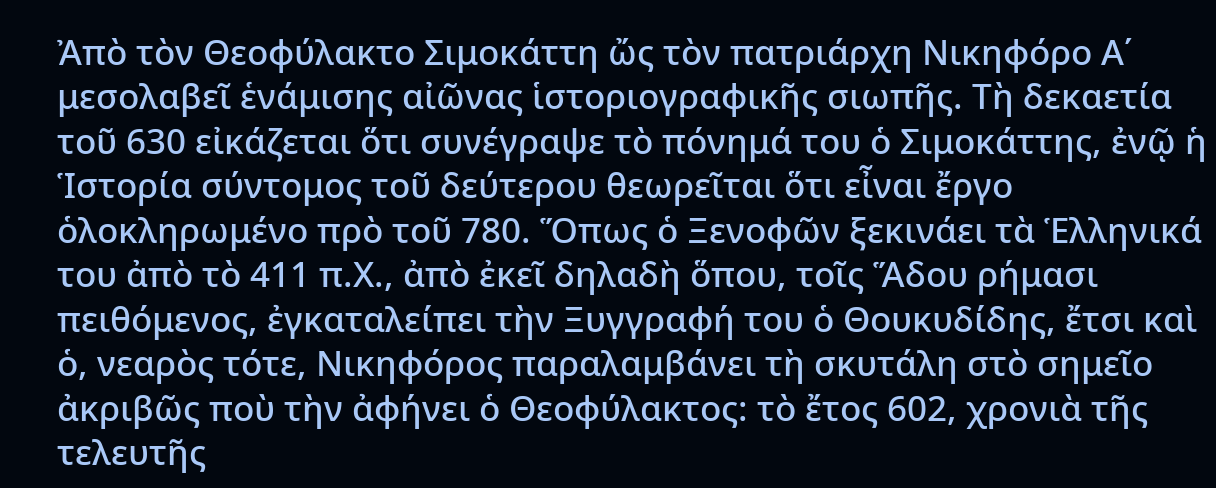Ἀπὸ τὸν Θεοφύλακτο Σιμοκάττη ὤς τὸν πατριάρχη Νικηφόρο Α΄ μεσολαβεῖ ἑνάμισης αἰῶνας ἱστοριογραφικῆς σιωπῆς. Τὴ δεκαετία τοῦ 630 εἰκάζεται ὅτι συνέγραψε τὸ πόνημά του ὁ Σιμοκάττης, ἐνῷ ἡ Ἱστορία σύντομος τοῦ δεύτερου θεωρεῖται ὅτι εἶναι ἔργο ὁλοκληρωμένο πρὸ τοῦ 780. Ὅπως ὁ Ξενοφῶν ξεκινάει τὰ Ἑλληνικά του ἀπὸ τὸ 411 π.Χ., ἀπὸ ἐκεῖ δηλαδὴ ὅπου, τοῖς Ἅδου ρήμασι πειθόμενος, ἐγκαταλείπει τὴν Ξυγγραφή του ὁ Θουκυδίδης, ἔτσι καὶ ὁ, νεαρὸς τότε, Νικηφόρος παραλαμβάνει τὴ σκυτάλη στὸ σημεῖο ἀκριβῶς ποὺ τὴν ἀφήνει ὁ Θεοφύλακτος: τὸ ἔτος 602, χρονιὰ τῆς τελευτῆς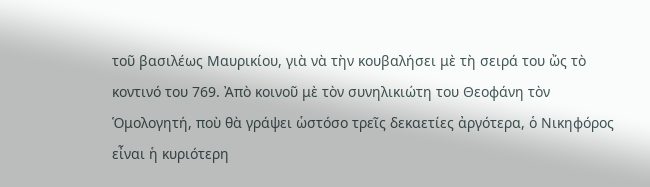τοῦ βασιλέως Μαυρικίου, γιὰ νὰ τὴν κουβαλήσει μὲ τὴ σειρά του ὤς τὸ κοντινό του 769. Ἀπὸ κοινοῦ μὲ τὸν συνηλικιώτη του Θεοφάνη τὸν Ὁμολογητή, ποὺ θὰ γράψει ὡστόσο τρεῖς δεκαετίες ἀργότερα, ὁ Νικηφόρος εἶναι ἡ κυριότερη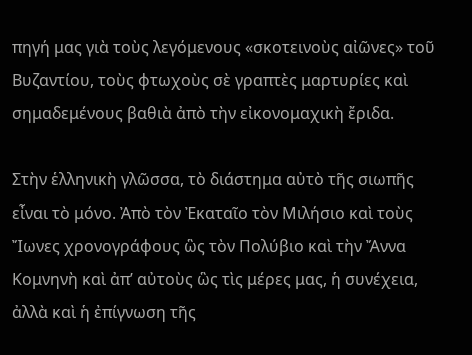πηγή μας γιὰ τοὺς λεγόμενους «σκοτεινοὺς αἰῶνες» τοῦ Βυζαντίου, τοὺς φτωχοὺς σὲ γραπτὲς μαρτυρίες καὶ σημαδεμένους βαθιὰ ἀπὸ τὴν εἰκονομαχικὴ ἔριδα.

Στὴν ἑλληνικὴ γλῶσσα, τὸ διάστημα αὐτὸ τῆς σιωπῆς εἶναι τὸ μόνο. Ἀπὸ τὸν Ἐκαταῖο τὸν Μιλήσιο καὶ τοὺς Ἴωνες χρονογράφους ὣς τὸν Πολύβιο καὶ τὴν Ἄννα Κομνηνὴ καὶ ἀπ’ αὐτοὺς ὣς τὶς μέρες μας, ἡ συνέχεια, ἀλλὰ καὶ ἡ ἐπίγνωση τῆς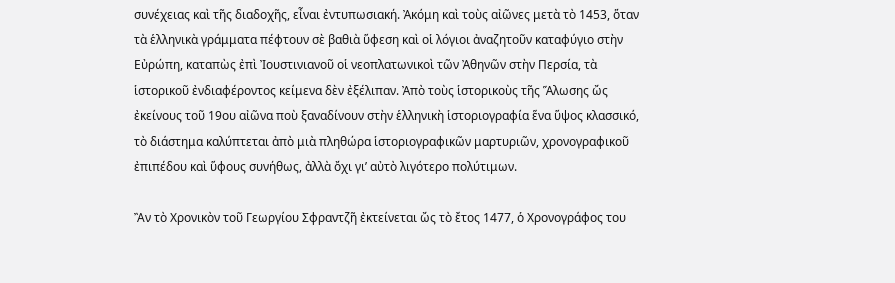συνέχειας καὶ τῆς διαδοχῆς, εἶναι ἐντυπωσιακή. Ἀκόμη καὶ τοὺς αἰῶνες μετὰ τὸ 1453, ὅταν τὰ ἑλληνικὰ γράμματα πέφτουν σὲ βαθιὰ ὕφεση καὶ οἱ λόγιοι ἀναζητοῦν καταφύγιο στὴν Εὐρώπη, καταπὼς ἐπὶ Ἰουστινιανοῦ οἱ νεοπλατωνικοὶ τῶν Ἀθηνῶν στὴν Περσία, τὰ ἱστορικοῦ ἐνδιαφέροντος κείμενα δὲν ἐξέλιπαν. Ἀπὸ τοὺς ἱστορικοὺς τῆς Ἅλωσης ὤς ἐκείνους τοῦ 19ου αἰῶνα ποὺ ξαναδίνουν στὴν ἑλληνικὴ ἱστοριογραφία ἕνα ὕψος κλασσικό, τὸ διάστημα καλύπτεται ἀπὸ μιὰ πληθώρα ἱστοριογραφικῶν μαρτυριῶν, χρονογραφικοῦ ἐπιπέδου καὶ ὕφους συνήθως, ἀλλὰ ὄχι γι’ αὐτὸ λιγότερο πολύτιμων.

Ἂν τὸ Χρονικὸν τοῦ Γεωργίου Σφραντζῆ ἐκτείνεται ὤς τὸ ἔτος 1477, ὁ Χρονογράφος του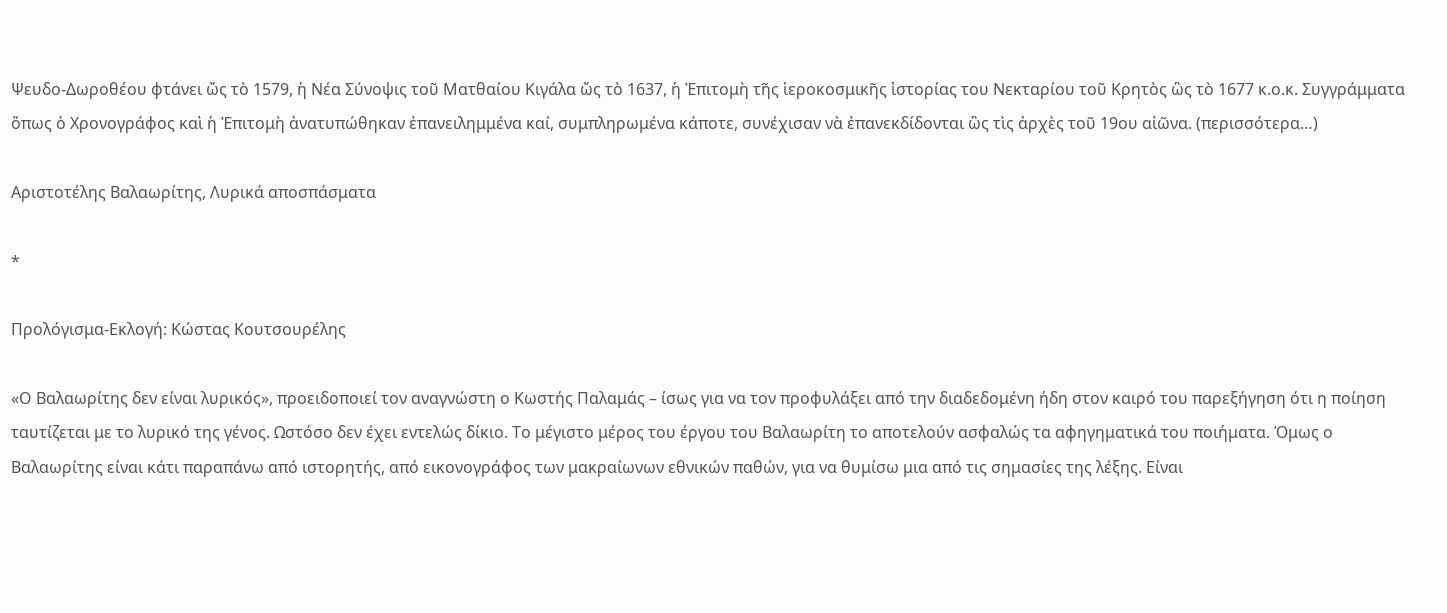Ψευδο-Δωροθέου φτάνει ὤς τὸ 1579, ἡ Νέα Σύνοψις τοῦ Ματθαίου Κιγάλα ὤς τὸ 1637, ἡ Ἐπιτομὴ τῆς ἱεροκοσμικῆς ἱστορίας του Νεκταρίου τοῦ Κρητὸς ὣς τὸ 1677 κ.ο.κ. Συγγράμματα ὅπως ὁ Χρονογράφος καὶ ἡ Ἐπιτομὴ ἀνατυπώθηκαν ἐπανειλημμένα καί, συμπληρωμένα κάποτε, συνέχισαν νὰ ἐπανεκδίδονται ὣς τὶς ἀρχὲς τοῦ 19ου αἰῶνα. (περισσότερα…)

Αριστοτέλης Βαλαωρίτης, Λυρικά αποσπάσματα

*

Προλόγισμα-Εκλογή: Κώστας Κουτσουρέλης

«Ο Βαλαωρίτης δεν είναι λυρικός», προειδοποιεί τον αναγνώστη ο Κωστής Παλαμάς – ίσως για να τον προφυλάξει από την διαδεδομένη ήδη στον καιρό του παρεξήγηση ότι η ποίηση ταυτίζεται με το λυρικό της γένος. Ωστόσο δεν έχει εντελώς δίκιο. Το μέγιστο μέρος του έργου του Βαλαωρίτη το αποτελούν ασφαλώς τα αφηγηματικά του ποιήματα. Όμως ο Βαλαωρίτης είναι κάτι παραπάνω από ιστορητής, από εικονογράφος των μακραίωνων εθνικών παθών, για να θυμίσω μια από τις σημασίες της λέξης. Είναι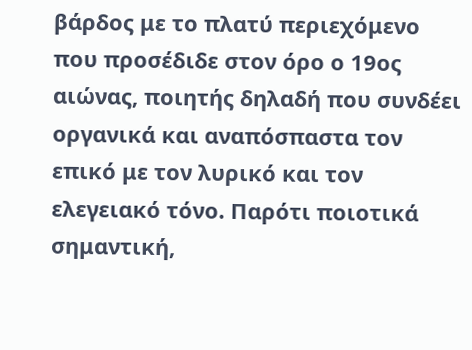βάρδος με το πλατύ περιεχόμενο που προσέδιδε στον όρο ο 19ος αιώνας, ποιητής δηλαδή που συνδέει οργανικά και αναπόσπαστα τον επικό με τον λυρικό και τον ελεγειακό τόνο. Παρότι ποιοτικά σημαντική,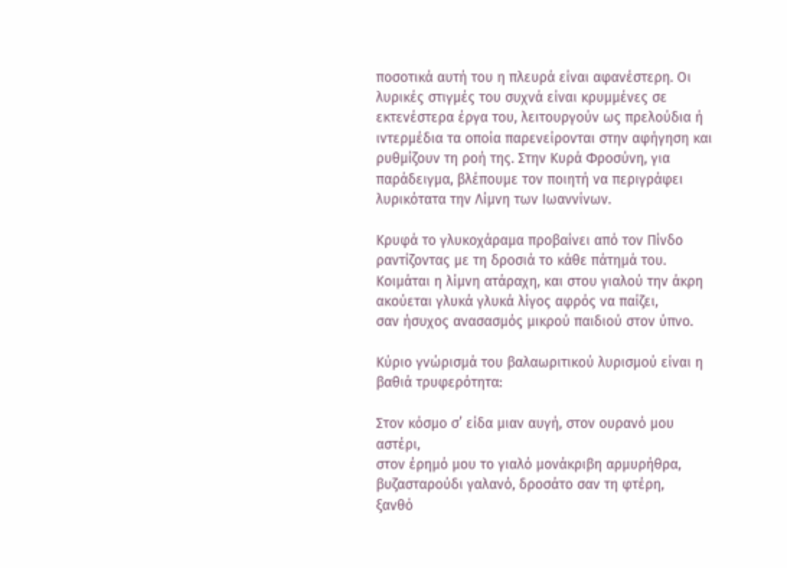ποσοτικά αυτή του η πλευρά είναι αφανέστερη. Οι λυρικές στιγμές του συχνά είναι κρυμμένες σε εκτενέστερα έργα του, λειτουργούν ως πρελούδια ή ιντερμέδια τα οποία παρενείρονται στην αφήγηση και ρυθμίζουν τη ροή της. Στην Κυρά Φροσύνη, για παράδειγμα, βλέπουμε τον ποιητή να περιγράφει λυρικότατα την Λίμνη των Ιωαννίνων.

Κρυφά το γλυκοχάραμα προβαίνει από τον Πίνδο
ραντίζοντας με τη δροσιά το κάθε πάτημά του.
Κοιμάται η λίμνη ατάραχη, και στου γιαλού την άκρη
ακούεται γλυκά γλυκά λίγος αφρός να παίζει,
σαν ήσυχος ανασασμός μικρού παιδιού στον ύπνο.

Κύριο γνώρισμά του βαλαωριτικού λυρισμού είναι η βαθιά τρυφερότητα:

Στον κόσμο σ’ είδα μιαν αυγή, στον ουρανό μου αστέρι,
στον έρημό μου το γιαλό μονάκριβη αρμυρήθρα,
βυζασταρούδι γαλανό, δροσάτο σαν τη φτέρη,
ξανθό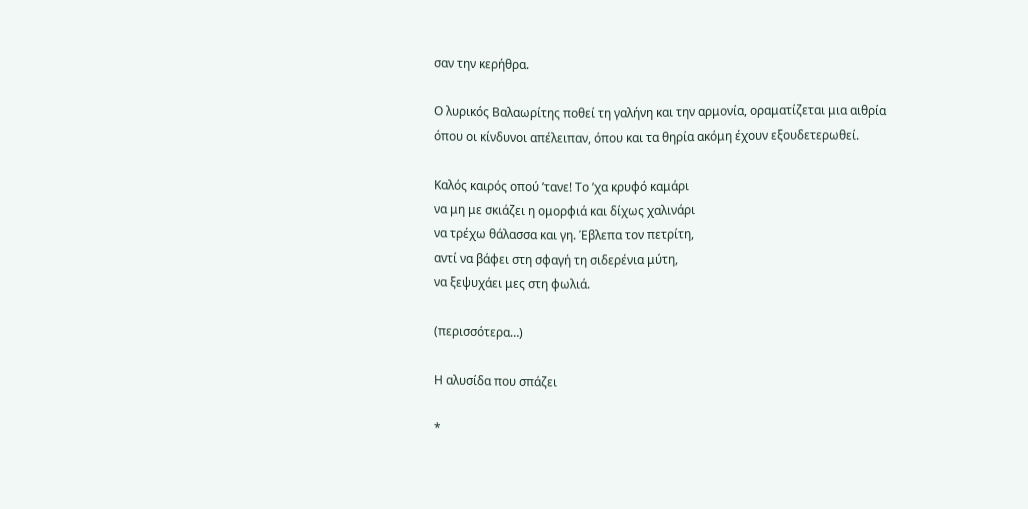σαν την κερήθρα.

Ο λυρικός Βαλαωρίτης ποθεί τη γαλήνη και την αρμονία, οραματίζεται μια αιθρία όπου οι κίνδυνοι απέλειπαν, όπου και τα θηρία ακόμη έχουν εξουδετερωθεί.

Καλός καιρός οπού ’τανε! Το ’χα κρυφό καμάρι
να μη με σκιάζει η ομορφιά και δίχως χαλινάρι
να τρέχω θάλασσα και γη. Έβλεπα τον πετρίτη,
αντί να βάφει στη σφαγή τη σιδερένια μύτη,
να ξεψυχάει μες στη φωλιά.

(περισσότερα…)

Η αλυσίδα που σπάζει

*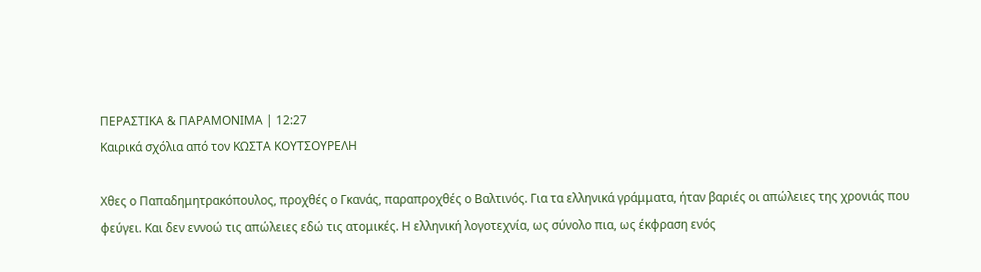ΠΕΡΑΣΤΙΚΑ & ΠΑΡΑΜΟΝΙΜΑ | 12:27
Καιρικά σχόλια από τον ΚΩΣΤΑ ΚΟΥΤΣΟΥΡΕΛΗ

Χθες ο Παπαδημητρακόπουλος, προχθές ο Γκανάς, παραπροχθές ο Βαλτινός. Για τα ελληνικά γράμματα, ήταν βαριές οι απώλειες της χρονιάς που φεύγει. Και δεν εννοώ τις απώλειες εδώ τις ατομικές. Η ελληνική λογοτεχνία, ως σύνολο πια, ως έκφραση ενός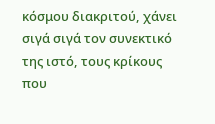κόσμου διακριτού, χάνει σιγά σιγά τον συνεκτικό της ιστό, τους κρίκους που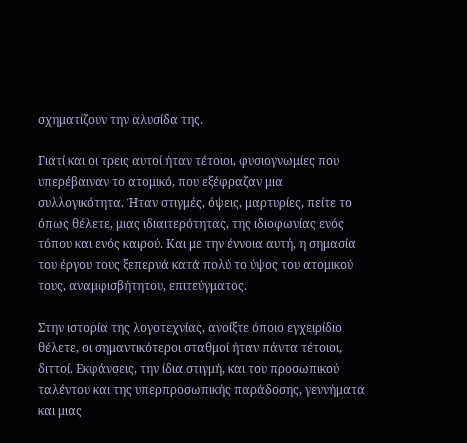σχηματίζουν την αλυσίδα της.

Γιατί και οι τρεις αυτοί ήταν τέτοιοι, φυσιογνωμίες που υπερέβαιναν το ατομικό, που εξέφραζαν μια συλλογικότητα. Ήταν στιγμές, όψεις, μαρτυρίες, πείτε το όπως θέλετε, μιας ιδιαιτερότητας, της ιδιοφωνίας ενός τόπου και ενός καιρού. Και με την έννοια αυτή, η σημασία του έργου τους ξεπερνά κατά πολύ το ύψος του ατομικού τους, αναμφισβήτητου, επιτεύγματος.

Στην ιστορία της λογοτεχνίας, ανοίξτε όποιο εγχειρίδιο θέλετε, οι σημαντικότεροι σταθμοί ήταν πάντα τέτοιοι, διττοί. Εκφάνσεις, την ίδια στιγμή, και του προσωπικού ταλέντου και της υπερπροσωπικής παράδοσης, γεννήματα και μιας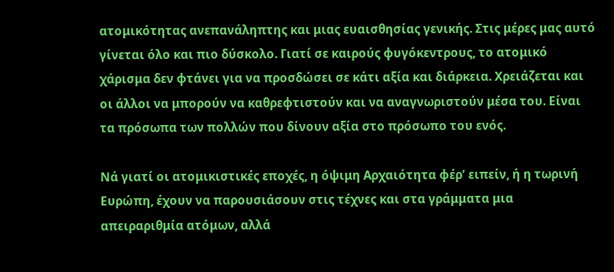ατομικότητας ανεπανάληπτης και μιας ευαισθησίας γενικής. Στις μέρες μας αυτό γίνεται όλο και πιο δύσκολο. Γιατί σε καιρούς φυγόκεντρους, το ατομικό χάρισμα δεν φτάνει για να προσδώσει σε κάτι αξία και διάρκεια. Χρειάζεται και οι άλλοι να μπορούν να καθρεφτιστούν και να αναγνωριστούν μέσα του. Είναι τα πρόσωπα των πολλών που δίνουν αξία στο πρόσωπο του ενός.

Νά γιατί οι ατομικιστικές εποχές, η όψιμη Αρχαιότητα φέρ’ ειπείν, ή η τωρινή Ευρώπη, έχουν να παρουσιάσουν στις τέχνες και στα γράμματα μια απειραριθμία ατόμων, αλλά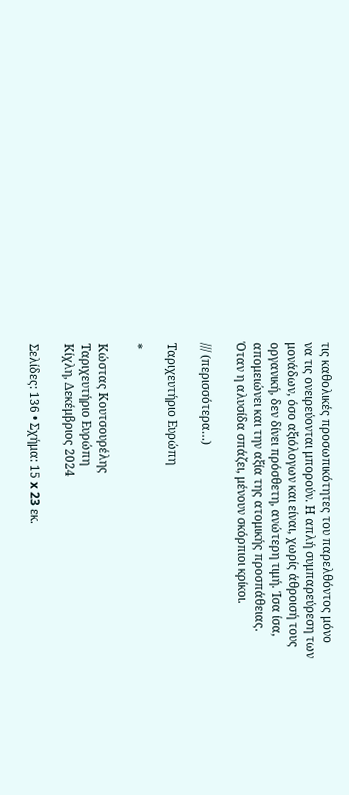τις καθολικές προσωπικότητες του παρελθόντος μόνο να τις ονειρεύονται μπορούν. Η απλή συμπαρεύρεση των μονάδων, όσο αξιόλογων και είναι, χωρίς άθροισή τους οργανική, δεν δίνει πρόσθετη, ανώτερη τιμή. Ίσα ίσα, απομειώνει και την αξία της ατομικής προσπάθειας.  Όταν η αλυσίδα σπάζει, μένουν σκόρπιοι κρίκοι.

/// (περισσότερα…)

Ταριχευτήριο Ευρώπη

*

Κώστας Κουτσουρέλης
Ταριχευτήριο Ευρώπη
Κίχλη, Δεκέμβριος 2024

Σελίδες: 136 • Σχήμα: 15 x 23 εκ.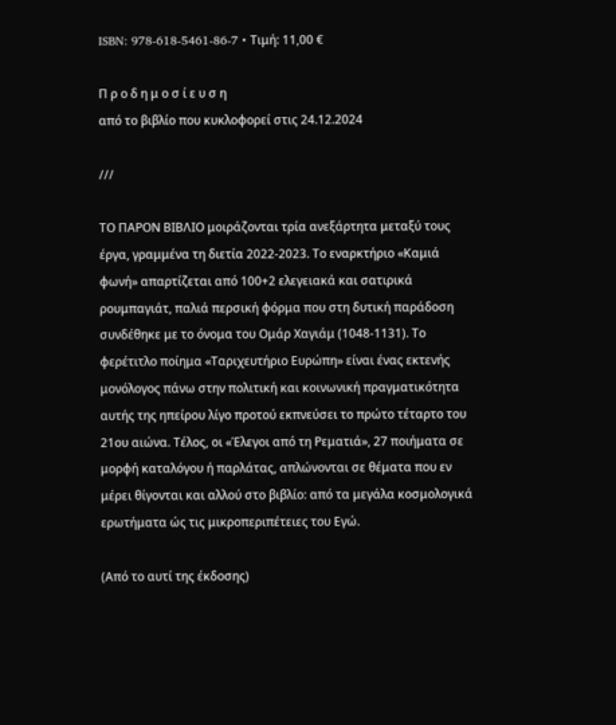ISBN: 978-618-5461-86-7 • Τιμή: 11,00 €

Π ρ ο δ η μ ο σ ί ε υ σ η
από το βιβλίο που κυκλοφορεί στις 24.12.2024

///

ΤΟ ΠΑΡΟΝ ΒΙΒΛΙΟ μοιράζονται τρία ανεξάρτητα μεταξύ τους έργα, γραμμένα τη διετία 2022-2023. Το εναρκτήριο «Καμιά φωνή» απαρτίζεται από 100+2 ελεγειακά και σατιρικά ρουμπαγιάτ, παλιά περσική φόρμα που στη δυτική παράδοση συνδέθηκε με το όνομα του Ομάρ Χαγιάμ (1048-1131). Το φερέτιτλο ποίημα «Ταριχευτήριο Ευρώπη» είναι ένας εκτενής μονόλογος πάνω στην πολιτική και κοινωνική πραγματικότητα αυτής της ηπείρου λίγο προτού εκπνεύσει το πρώτο τέταρτο του 21ου αιώνα. Τέλος, οι «Έλεγοι από τη Ρεματιά», 27 ποιήματα σε μορφή καταλόγου ή παρλάτας, απλώνονται σε θέματα που εν μέρει θίγονται και αλλού στο βιβλίο: από τα μεγάλα κοσμολογικά ερωτήματα ώς τις μικροπεριπέτειες του Εγώ.

(Από το αυτί της έκδοσης)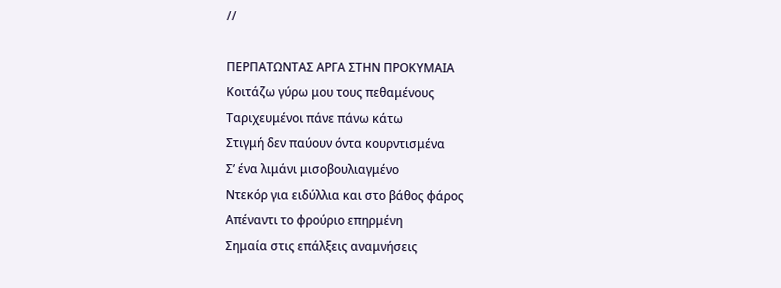//

ΠΕΡΠΑΤΩΝΤΑΣ ΑΡΓΑ ΣΤΗΝ ΠΡΟΚΥΜΑΙΑ
Κοιτάζω γύρω μου τους πεθαμένους
Ταριχευμένοι πάνε πάνω κάτω
Στιγμή δεν παύουν όντα κουρντισμένα
Σ’ ένα λιμάνι μισοβουλιαγμένο
Ντεκόρ για ειδύλλια και στο βάθος φάρος
Απέναντι το φρούριο επηρμένη
Σημαία στις επάλξεις αναμνήσεις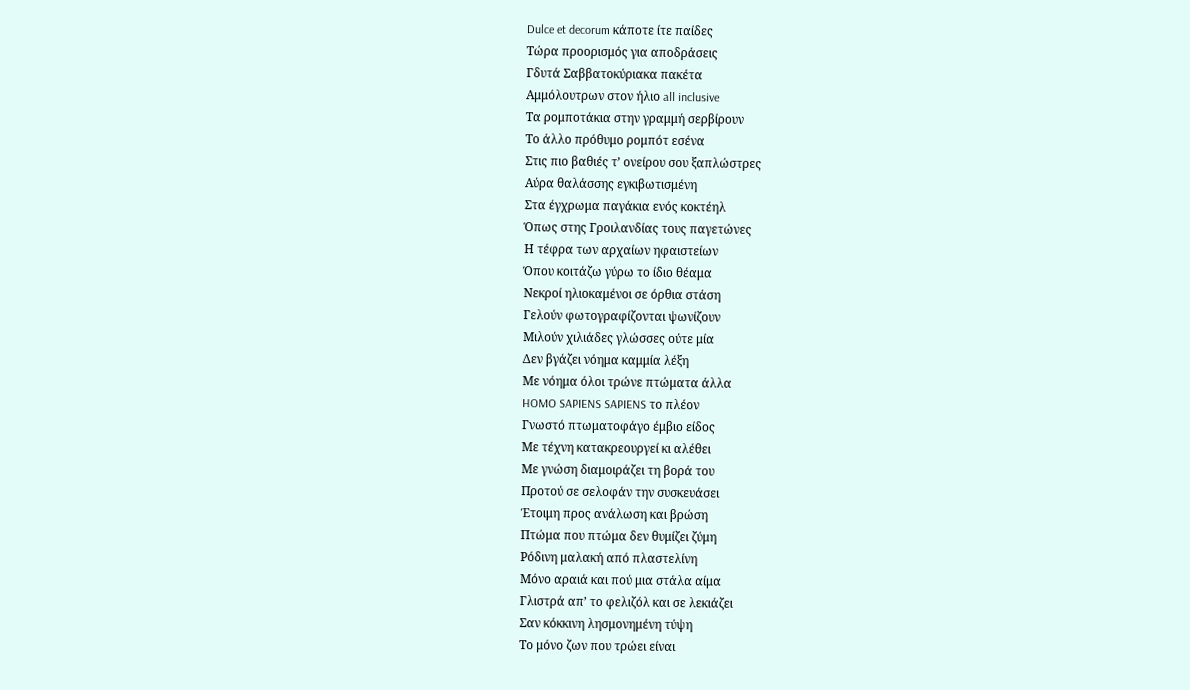Dulce et decorum κάποτε ίτε παίδες
Τώρα προορισμός για αποδράσεις
Γδυτά Σαββατοκύριακα πακέτα
Αμμόλουτρων στον ήλιο all inclusive
Τα ρομποτάκια στην γραμμή σερβίρουν
Το άλλο πρόθυμο ρομπότ εσένα
Στις πιο βαθιές τ’ ονείρου σου ξαπλώστρες
Αύρα θαλάσσης εγκιβωτισμένη
Στα έγχρωμα παγάκια ενός κοκτέηλ
Όπως στης Γροιλανδίας τους παγετώνες
Η τέφρα των αρχαίων ηφαιστείων
Όπου κοιτάζω γύρω το ίδιο θέαμα
Νεκροί ηλιοκαμένοι σε όρθια στάση
Γελούν φωτογραφίζονται ψωνίζουν
Μιλούν χιλιάδες γλώσσες ούτε μία
Δεν βγάζει νόημα καμμία λέξη
Με νόημα όλοι τρώνε πτώματα άλλα
HOMO SAPIENS SAPIENS το πλέον
Γνωστό πτωματοφάγο έμβιο είδος
Με τέχνη κατακρεουργεί κι αλέθει
Με γνώση διαμοιράζει τη βορά του
Προτού σε σελοφάν την συσκευάσει
Έτοιμη προς ανάλωση και βρώση
Πτώμα που πτώμα δεν θυμίζει ζύμη
Ρόδινη μαλακή από πλαστελίνη
Μόνο αραιά και πού μια στάλα αίμα
Γλιστρά απ’ το φελιζόλ και σε λεκιάζει
Σαν κόκκινη λησμονημένη τύψη
Το μόνο ζων που τρώει είναι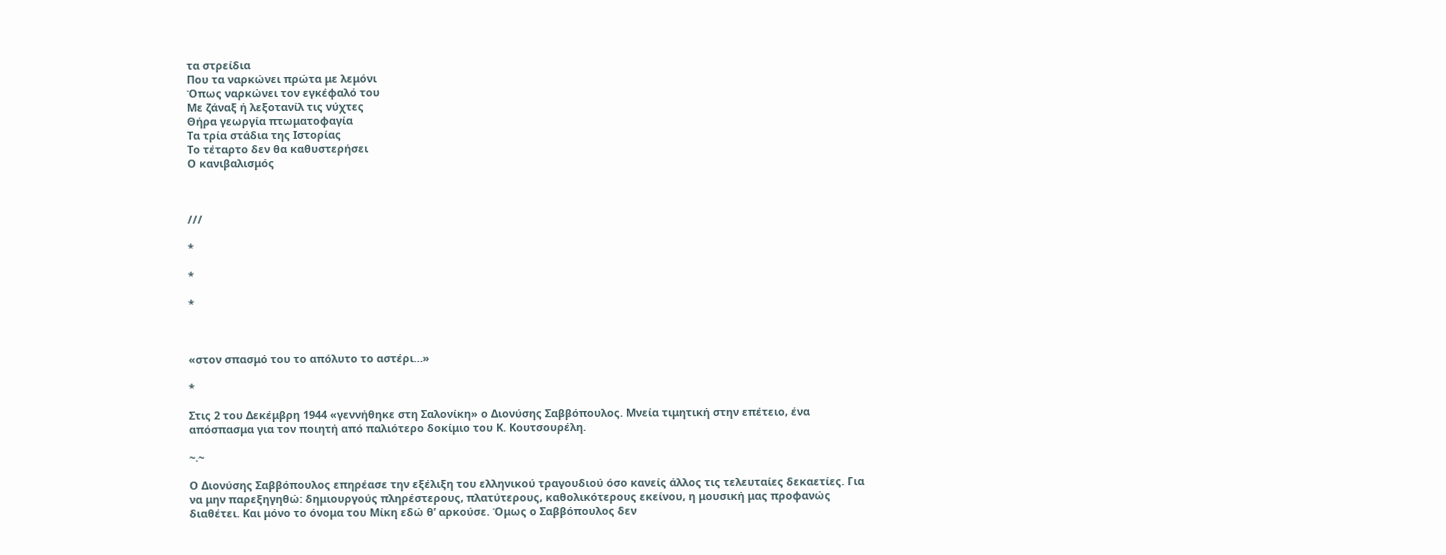τα στρείδια
Που τα ναρκώνει πρώτα με λεμόνι
Όπως ναρκώνει τον εγκέφαλό του
Με ζάναξ ή λεξοτανίλ τις νύχτες
Θήρα γεωργία πτωματοφαγία
Τα τρία στάδια της Ιστορίας
Το τέταρτο δεν θα καθυστερήσει
Ο κανιβαλισμός



///

*

*

*



«στον σπασμό του το απόλυτο το αστέρι…»

*

Στις 2 του Δεκέμβρη 1944 «γεννήθηκε στη Σαλονίκη» ο Διονύσης Σαββόπουλος. Μνεία τιμητική στην επέτειο, ένα απόσπασμα για τον ποιητή από παλιότερο δοκίμιο του Κ. Κουτσουρέλη.

~.~

Ο Διονύσης Σαββόπουλος επηρέασε την εξέλιξη του ελληνικού τραγουδιού όσο κανείς άλλος τις τελευταίες δεκαετίες. Για να μην παρεξηγηθώ: δημιουργούς πληρέστερους, πλατύτερους, καθολικότερους εκείνου, η μουσική μας προφανώς διαθέτει. Και μόνο το όνομα του Μίκη εδώ θ’ αρκούσε. Όμως ο Σαββόπουλος δεν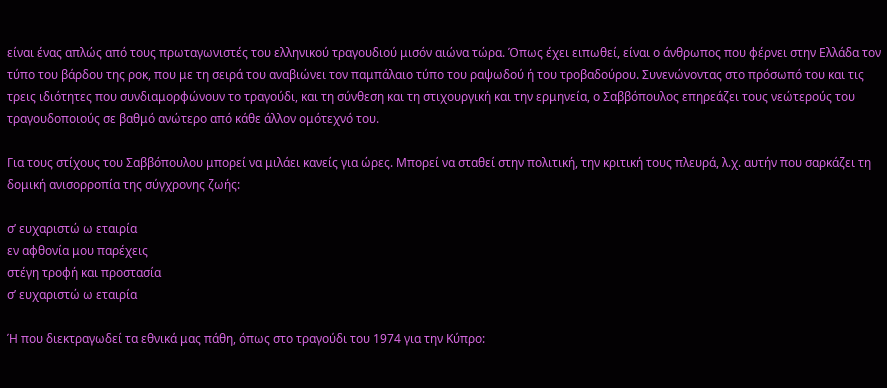είναι ένας απλώς από τους πρωταγωνιστές του ελληνικού τραγουδιού μισόν αιώνα τώρα. Όπως έχει ειπωθεί, είναι ο άνθρωπος που φέρνει στην Ελλάδα τον τύπο του βάρδου της ροκ, που με τη σειρά του αναβιώνει τον παμπάλαιο τύπο του ραψωδού ή του τροβαδούρου. Συνενώνοντας στο πρόσωπό του και τις τρεις ιδιότητες που συνδιαμορφώνουν το τραγούδι, και τη σύνθεση και τη στιχουργική και την ερμηνεία, ο Σαββόπουλος επηρεάζει τους νεώτερούς του τραγουδοποιούς σε βαθμό ανώτερο από κάθε άλλον ομότεχνό του.

Για τους στίχους του Σαββόπουλου μπορεί να μιλάει κανείς για ώρες. Μπορεί να σταθεί στην πολιτική, την κριτική τους πλευρά, λ.χ. αυτήν που σαρκάζει τη δομική ανισορροπία της σύγχρονης ζωής:

σ’ ευχαριστώ ω εταιρία
εν αφθονία μου παρέχεις
στέγη τροφή και προστασία
σ’ ευχαριστώ ω εταιρία

Ή που διεκτραγωδεί τα εθνικά μας πάθη, όπως στο τραγούδι του 1974 για την Κύπρο: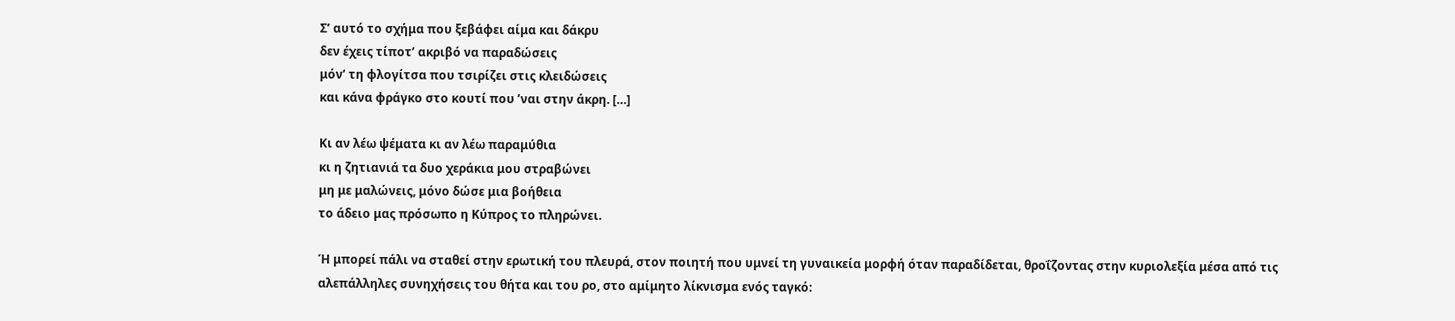Σ’ αυτό το σχήμα που ξεβάφει αίμα και δάκρυ
δεν έχεις τίποτ’ ακριβό να παραδώσεις
μόν’ τη φλογίτσα που τσιρίζει στις κλειδώσεις
και κάνα φράγκο στο κουτί που ’ναι στην άκρη. […]

Κι αν λέω ψέματα κι αν λέω παραμύθια
κι η ζητιανιά τα δυο χεράκια μου στραβώνει
μη με μαλώνεις, μόνο δώσε μια βοήθεια
το άδειο μας πρόσωπο η Κύπρος το πληρώνει.

Ή μπορεί πάλι να σταθεί στην ερωτική του πλευρά, στον ποιητή που υμνεί τη γυναικεία μορφή όταν παραδίδεται, θροΐζοντας στην κυριολεξία μέσα από τις αλεπάλληλες συνηχήσεις του θήτα και του ρο, στο αμίμητο λίκνισμα ενός ταγκό: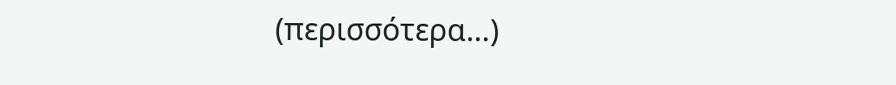(περισσότερα…)